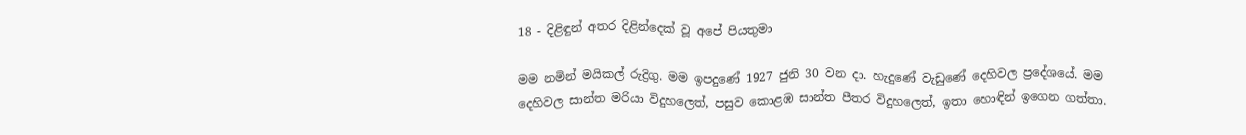18 - දිළිඳුන් අතර දිළින්දෙක් වූ අපේ පියතුමා

මම නමින් මයිකල් රුද්‍රිගු. මම ඉපදුණේ 1927 ජුනි 30 වන දා. හැදුණේ වැඩුණේ දෙහිවල ප්‍රදේශයේ. මම දෙහිවල සාන්ත මරියා විදුහලෙත්, පසුව කොළඹ සාන්ත පීතර විදුහලෙත්, ඉතා හොඳින් ඉගෙන ගත්තා.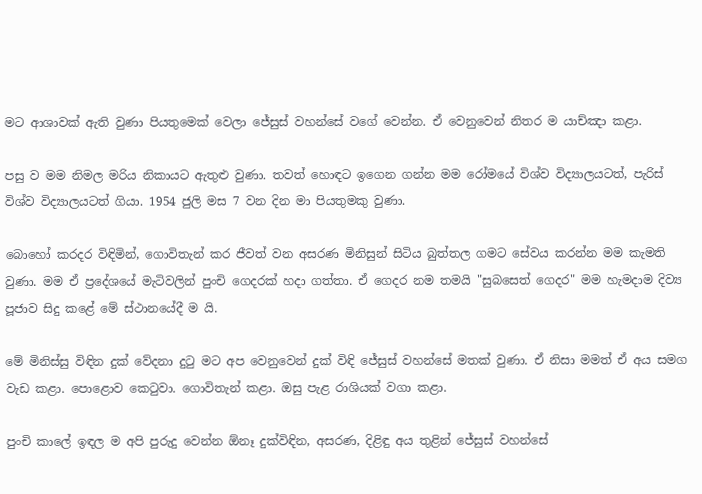මට ආශාවක් ඇති වුණා පියතුමෙක් වෙලා ජේසුස් වහන්සේ වගේ වෙන්න. ඒ වෙනුවෙන් නිතර ම යාච්ඤා කළා.

පසු ව මම නිමල මරිය නිකායට ඇතුළු වුණා. තවත් හොඳට ඉගෙන ගන්න මම රෝමයේ විශ්ව විද්‍යාලයටත්, පැරිස් විශ්ව විද්‍යාලයටත් ගියා. 1954 ජුලි මස 7 වන දින මා පියතුමකු වුණා.

බොහෝ කරදර විඳිමින්, ගොවිතැන් කර ජීවත් වන අසරණ මිනිසුන් සිටිය බුත්තල ගමට සේවය කරන්න මම කැමති වුණා. මම ඒ ප්‍රදේශයේ මැටිවලින් පුංචි ගෙදරක් හදා ගත්තා. ඒ ගෙදර නම තමයි "සුබසෙත් ගෙදර" මම හැමදාම දිව්‍ය පූජාව සිදු කළේ මේ ස්ථානයේදී ම යි.

මේ මිනිස්සු විඳින දුක් වේදනා දුටු මට අප වෙනුවෙන් දුක් විඳි ජේසුස් වහන්සේ මතක් වුණා. ඒ නිසා මමත් ඒ අය සමග වැඩ කළා. පොළොව කෙටුවා. ගොවිතැන් කළා. ඔසු පැළ රාශියක් වගා කළා.

පුංචි කාලේ ඉඳල ම අපි පුරුදු වෙන්න ඕනෑ දුක්විඳින, අසරණ, දිළිඳු අය තුළින් ජේසුස් වහන්සේ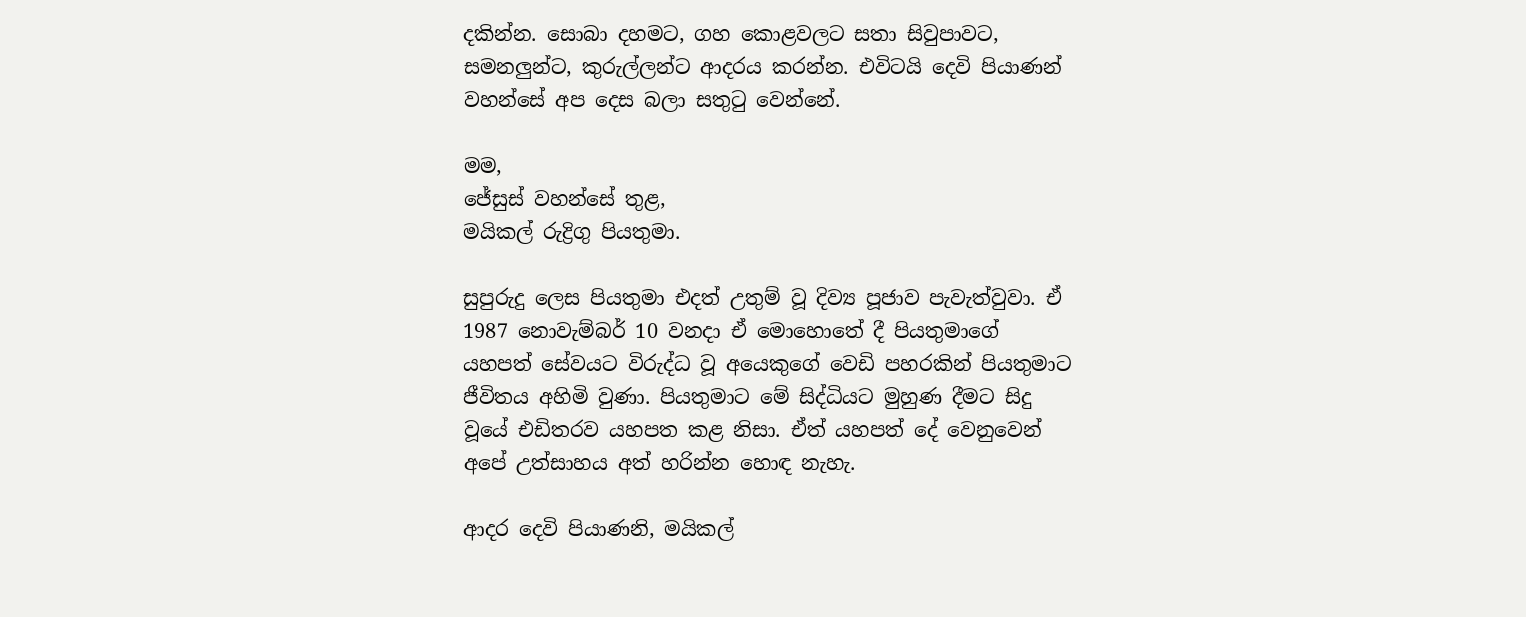දකින්න. සොබා දහමට, ගහ කොළවලට සතා සිවුපාවට, සමනලුන්ට, කුරුල්ලන්ට ආදරය කරන්න. එවිටයි දෙවි පියාණන් වහන්සේ අප දෙස බලා සතුටු වෙන්නේ.

මම,
ජේසුස් වහන්සේ තුළ,
මයිකල් රුද්‍රිගු පියතුමා.

සුපුරුදු ලෙස පියතුමා එදත් උතුම් වූ දිව්‍ය පූජාව පැවැත්වුවා. ඒ 1987 නොවැම්බර් 10 වනදා ඒ මොහොතේ දී පියතුමාගේ යහපත් සේවයට විරුද්ධ වූ අයෙකුගේ වෙඩි පහරකින් පියතුමාට ජීවිතය අහිමි වුණා. පියතුමාට මේ සිද්ධියට මුහුණ දීමට සිදු වූයේ එඩිතරව යහපත කළ නිසා. ඒත් යහපත් දේ වෙනුවෙන් අපේ උත්සාහය අත් හරින්න හොඳ නැහැ.

ආදර දෙවි පියාණනි, මයිකල්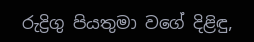රුද්‍රිගු පියතුමා වගේ දිළිඳු,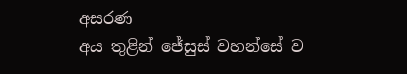අසරණ
අය තුළින් ජේසුස් වහන්සේ ව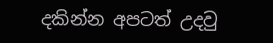දකින්න අපටත් උදවු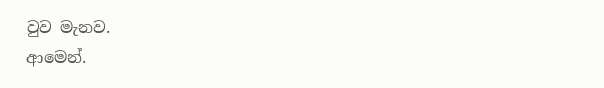වුව මැනව.
ආමෙන්.